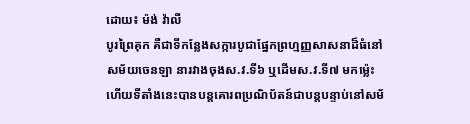ដោយ៖ ម៉ង់ វ៉ាលី
បូរព្រៃគុក គឺជាទីកន្លែងសក្ការបូជាផ្នែកព្រហ្មញ្ញសាសនាដ៏ធំនៅសម័យចេនឡា នារវាងចុងស.វ.ទី៦ ឬដើមស.វ.ទី៧ មកម្ល៉េះ ហើយទីតាំងនេះបានបន្តគោរពប្រណិប័តន៍ជាបន្តបន្ទាប់នៅសម័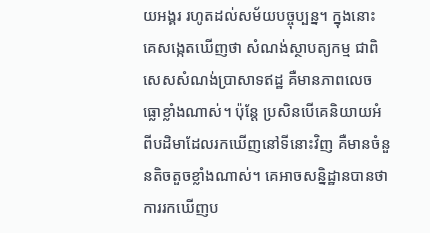យអង្គរ រហូតដល់សម័យបច្ចុប្បន្ន។ ក្នុងនោះ គេសង្កេតឃើញថា សំណង់ស្ថាបត្យកម្ម ជាពិសេសសំណង់ប្រាសាទឥដ្ឋ គឺមានភាពលេចធ្លោខ្លាំងណាស់។ ប៉ុន្តែ ប្រសិនបើគេនិយាយអំពីបដិមាដែលរកឃើញនៅទីនោះវិញ គឺមានចំនួនតិចតួចខ្លាំងណាស់។ គេអាចសន្និដ្ឋានបានថា ការរកឃើញប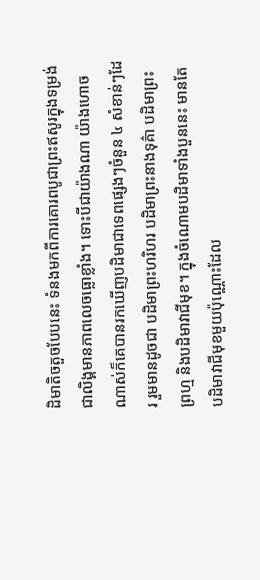ដិមាតិចតួចបែបនេះ ទំនងមកពីការគោរពបូជាព្រះឥសូរក្នុងទម្រង់ជាលិង្គមានភាពលេចធ្លោខ្លាំង។ ទោះបីជាយ៉ាងណា យ៉ាងហោចណាស់ក៏គេបានរកឃើញបដិមាជាទេពផ្សេងៗចំនួន ៤ សំខាន់ៗដែរ រួមមានដូចជា បដិមាព្រះហរិហរ បដិមាព្រះនាងទុគ៌ា បដិមាព្រះព្រហ្ម និងបដិមាវាជីមុខ។ ក្នុងចំណោមបដិមាទាំងបួននេះ មានតែបដិមាវាជីមុខមួយប៉ុណ្ណោះដែល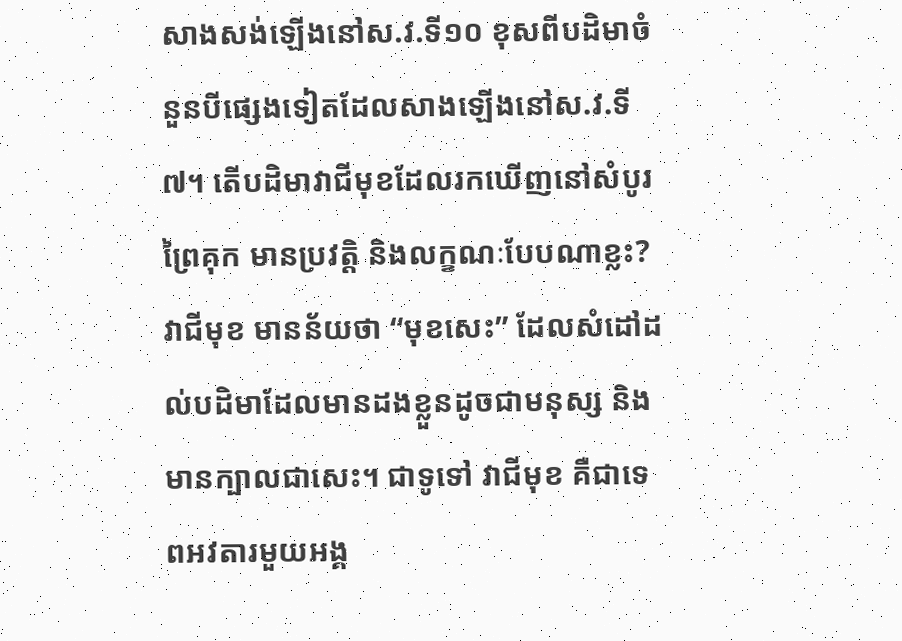សាងសង់ឡើងនៅស.វ.ទី១០ ខុសពីបដិមាចំនួនបីផ្សេងទៀតដែលសាងឡើងនៅស.វ.ទី៧។ តើបដិមាវាជីមុខដែលរកឃើញនៅសំបូរព្រៃគុក មានប្រវត្តិ និងលក្ខណៈបែបណាខ្លះ?
វាជីមុខ មានន័យថា “មុខសេះ” ដែលសំដៅដល់បដិមាដែលមានដងខ្លួនដូចជាមនុស្ស និងមានក្បាលជាសេះ។ ជាទូទៅ វាជីមុខ គឺជាទេពអវតារមួយអង្គ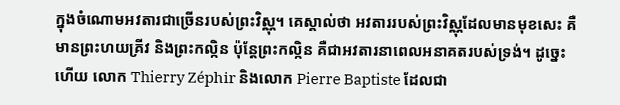ក្នុងចំណោមអវតារជាច្រើនរបស់ព្រះវិស្ណុ។ គេស្គាល់ថា អវតាររបស់ព្រះវិស្ណុដែលមានមុខសេះ គឺមានព្រះហយគ្រីវ និងព្រះកល្កិន ប៉ុន្តែព្រះកល្កិន គឺជាអវតារនាពេលអនាគតរបស់ទ្រង់។ ដូច្នេះហើយ លោក Thierry Zéphir និងលោក Pierre Baptiste ដែលជា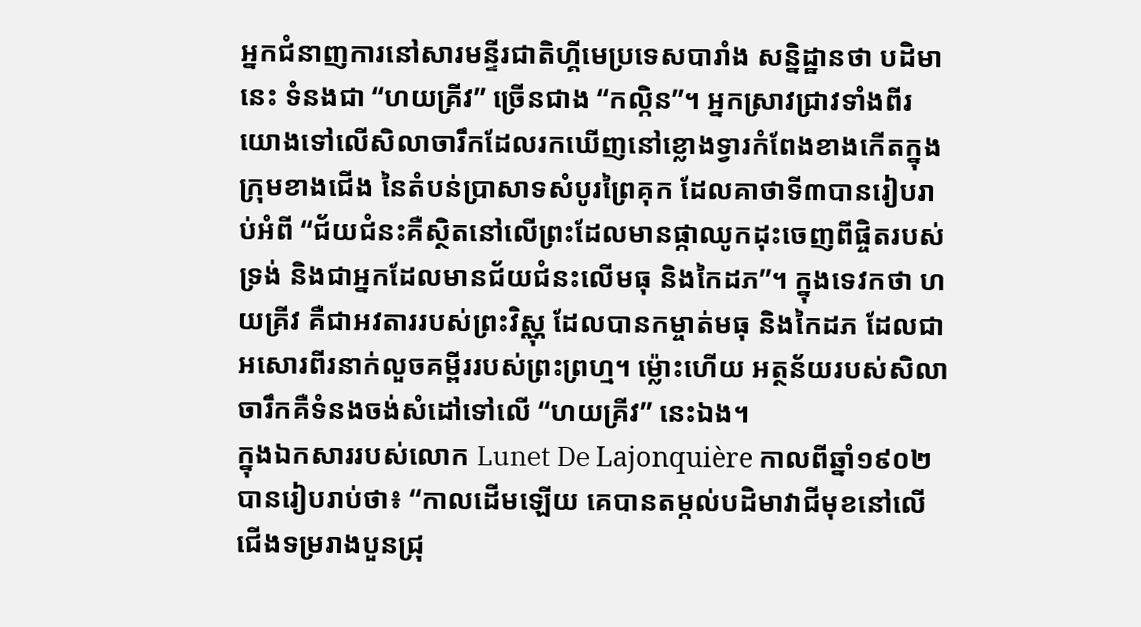អ្នកជំនាញការនៅសារមន្ទីរជាតិហ្គីមេប្រទេសបារាំង សន្និដ្ឋានថា បដិមានេះ ទំនងជា “ហយគ្រីវ” ច្រើនជាង “កល្កិន”។ អ្នកស្រាវជ្រាវទាំងពីរយោងទៅលើសិលាចារឹកដែលរកឃើញនៅខ្លោងទ្វារកំពែងខាងកើតក្នុងក្រុមខាងជើង នៃតំបន់ប្រាសាទសំបូរព្រៃគុក ដែលគាថាទី៣បានរៀបរាប់អំពី “ជ័យជំនះគឺស្ថិតនៅលើព្រះដែលមានផ្កាឈូកដុះចេញពីផ្ចិតរបស់ទ្រង់ និងជាអ្នកដែលមានជ័យជំនះលើមធុ និងកៃដភ”។ ក្នុងទេវកថា ហយគ្រីវ គឺជាអវតាររបស់ព្រះវិស្ណុ ដែលបានកម្ចាត់មធុ និងកៃដភ ដែលជាអសោរពីរនាក់លួចគម្ពីររបស់ព្រះព្រហ្ម។ ម្ល៉ោះហើយ អត្ថន័យរបស់សិលាចារឹកគឺទំនងចង់សំដៅទៅលើ “ហយគ្រីវ” នេះឯង។
ក្នុងឯកសាររបស់លោក Lunet De Lajonquière កាលពីឆ្នាំ១៩០២ បានរៀបរាប់ថា៖ “កាលដើមឡើយ គេបានតម្កល់បដិមាវាជីមុខនៅលើជើងទម្ររាងបួនជ្រុ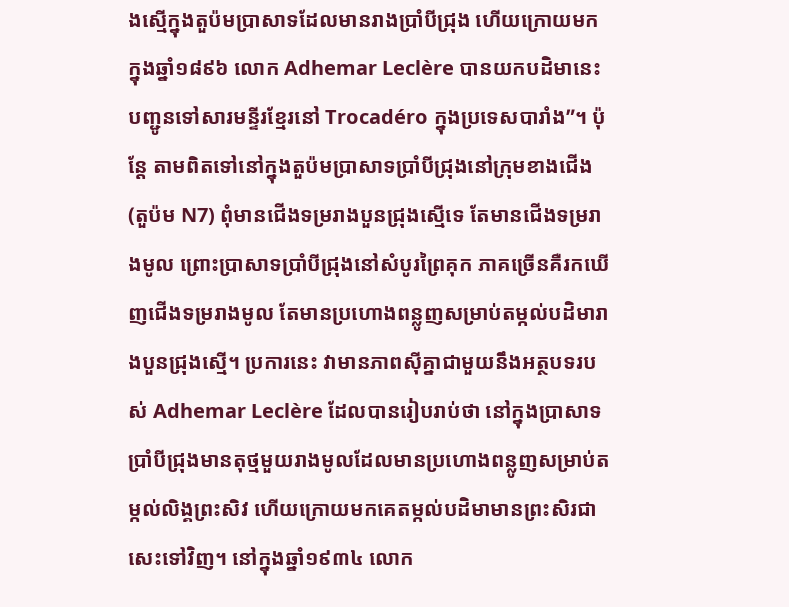ងស្មើក្នុងតួប៉មប្រាសាទដែលមានរាងប្រាំបីជ្រុង ហើយក្រោយមកក្នុងឆ្នាំ១៨៩៦ លោក Adhemar Leclère បានយកបដិមានេះបញ្ជូនទៅសារមន្ទីរខ្មែរនៅ Trocadéro ក្នុងប្រទេសបារាំង”។ ប៉ុន្តែ តាមពិតទៅនៅក្នុងតួប៉មប្រាសាទប្រាំបីជ្រុងនៅក្រុមខាងជើង (តួប៉ម N7) ពុំមានជើងទម្ររាងបួនជ្រុងស្មើទេ តែមានជើងទម្ររាងមូល ព្រោះប្រាសាទប្រាំបីជ្រុងនៅសំបូរព្រៃគុក ភាគច្រើនគឺរកឃើញជើងទម្ររាងមូល តែមានប្រហោងពន្លូញសម្រាប់តម្កល់បដិមារាងបួនជ្រុងស្មើ។ ប្រការនេះ វាមានភាពស៊ីគ្នាជាមួយនឹងអត្ថបទរបស់ Adhemar Leclère ដែលបានរៀបរាប់ថា នៅក្នុងប្រាសាទប្រាំបីជ្រុងមានតុថ្មមួយរាងមូលដែលមានប្រហោងពន្លូញសម្រាប់តម្កល់លិង្គព្រះសិវ ហើយក្រោយមកគេតម្កល់បដិមាមានព្រះសិរជាសេះទៅវិញ។ នៅក្នុងឆ្នាំ១៩៣៤ លោក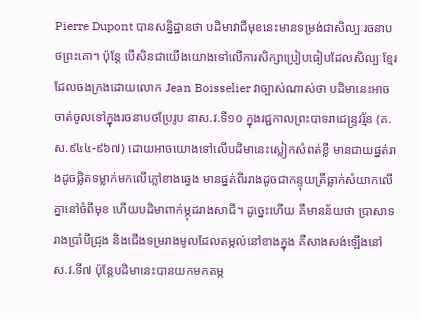Pierre Dupont បានសន្និដ្ឋានថា បដិមាវាជីមុខនេះមានទម្រង់ជាសិល្បៈរចនាបថព្រះគោ។ ប៉ុន្តែ បើសិនជាយើងយោងទៅលើការសិក្សាប្រៀបធៀបដែលសិល្បៈខ្មែរដែលចងក្រងដោយលោក Jean Boisselier វាច្បាស់ណាស់ថា បដិមានេះអាចចាត់ចូលទៅក្នុងរចនាបថប្រែរូប នាស.វ.ទី១០ ក្នុងរជ្ជកាលព្រះបាទរាជេន្រ្ទវរ្ម័ន (គ.ស.៩៤៤-៩៦៧) ដោយអាចយោងទៅលើបដិមានេះស្លៀកសំពត់ខ្លី មានជាយផ្នត់រាងដូចផ្លិតទម្លាក់មកលើភ្លៅខាងឆ្វេង មានផ្នត់ពីររាងដូចជាកន្ទុយត្រីធ្លាក់សំយាកលើគ្នានៅចំពីមុខ ហើយបដិមាពាក់ម្កុដរាងសាជី។ ដូច្នេះហើយ គឺមានន័យថា ប្រាសាទរាងប្រាំបីជ្រុង និងជើងទម្ររាងមូលដែលតម្កល់នៅខាងក្នុង គឺសាងសង់ឡើងនៅស.វ.ទី៧ ប៉ុន្តែបដិមានេះបានយកមកតម្ក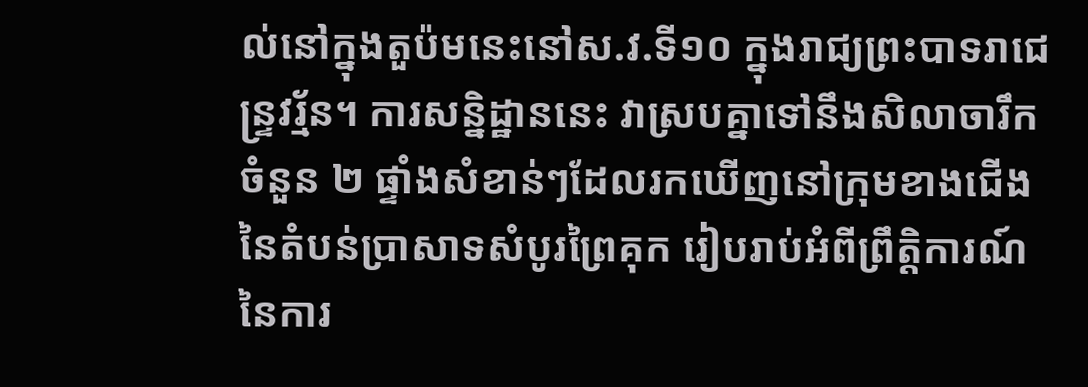ល់នៅក្នុងតួប៉មនេះនៅស.វ.ទី១០ ក្នុងរាជ្យព្រះបាទរាជេន្រ្ទវរ្ម័ន។ ការសន្និដ្ឋាននេះ វាស្របគ្នាទៅនឹងសិលាចារឹកចំនួន ២ ផ្ទាំងសំខាន់ៗដែលរកឃើញនៅក្រុមខាងជើងនៃតំបន់ប្រាសាទសំបូរព្រៃគុក រៀបរាប់អំពីព្រឹត្តិការណ៍នៃការ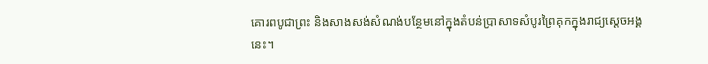គោរពបូជាព្រះ និងសាងសង់សំណង់បន្ថែមនៅក្នុងតំបន់ប្រាសាទសំបូរព្រៃគុកក្នុងរាជ្យស្តេចអង្គនេះ។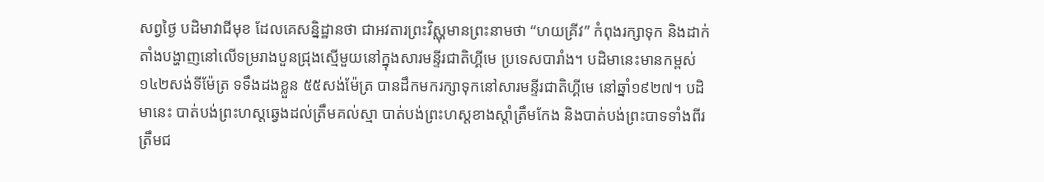សព្វថ្ងៃ បដិមាវាជីមុខ ដែលគេសន្និដ្ឋានថា ជាអវតារព្រះវិស្ណុមានព្រះនាមថា “ហយគ្រីវ” កំពុងរក្សាទុក និងដាក់តាំងបង្ហាញនៅលើទម្ររាងបួនជ្រុងស្មើមួយនៅក្នុងសារមន្ទីរជាតិហ្គីមេ ប្រទេសបារាំង។ បដិមានេះមានកម្ពស់ ១៤២សង់ទីម៉ែត្រ ទទឹងដងខ្លួន ៥៥សង់ម៉ែត្រ បានដឹកមករក្សាទុកនៅសារមន្ទីរជាតិហ្គីមេ នៅឆ្នាំ១៩២៧។ បដិមានេះ បាត់បង់ព្រះហស្តឆ្វេងដល់ត្រឹមគល់ស្មា បាត់បង់ព្រះហស្តខាងស្តាំត្រឹមកែង និងបាត់បង់ព្រះបាទទាំងពីរត្រឹមជ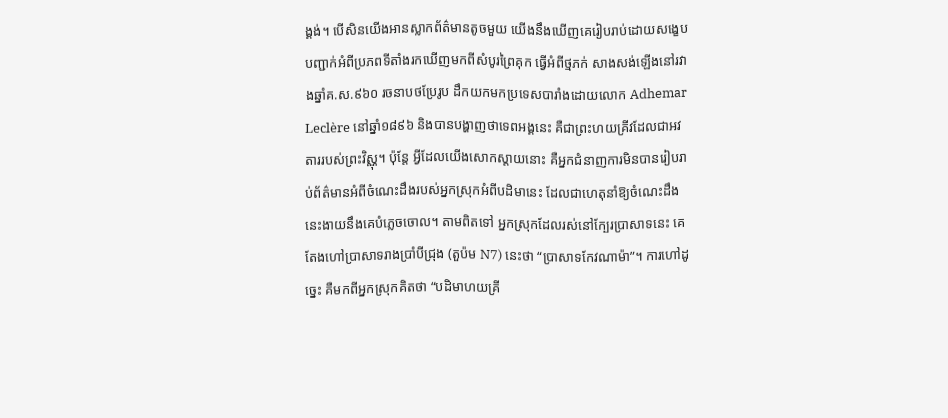ង្គង់។ បើសិនយើងអានស្លាកព័ត៌មានតូចមួយ យើងនឹងឃើញគេរៀបរាប់ដោយសង្ខេបបញ្ជាក់អំពីប្រភពទីតាំងរកឃើញមកពីសំបូរព្រៃគុក ធ្វើអំពីថ្មភក់ សាងសង់ឡើងនៅរវាងឆ្នាំគ.ស.៩៦០ រចនាបថប្រែរូប ដឹកយកមកប្រទេសបារាំងដោយលោក Adhemar Leclère នៅឆ្នាំ១៨៩៦ និងបានបង្ហាញថាទេពអង្គនេះ គឺជាព្រះហយគ្រីវដែលជាអវតាររបស់ព្រះវិស្ណុ។ ប៉ុន្តែ អ្វីដែលយើងសោកស្តាយនោះ គឺអ្នកជំនាញការមិនបានរៀបរាប់ព័ត៌មានអំពីចំណេះដឹងរបស់អ្នកស្រុកអំពីបដិមានេះ ដែលជាហេតុនាំឱ្យចំណេះដឹងនេះងាយនឹងគេបំភ្លេចចោល។ តាមពិតទៅ អ្នកស្រុកដែលរស់នៅក្បែរប្រាសាទនេះ គេតែងហៅប្រាសាទរាងប្រាំបីជ្រុង (តួប៉ម N7) នេះថា “ប្រាសាទកែវណាម៉ា”។ ការហៅដូច្នេះ គឺមកពីអ្នកស្រុកគិតថា “បដិមាហយគ្រី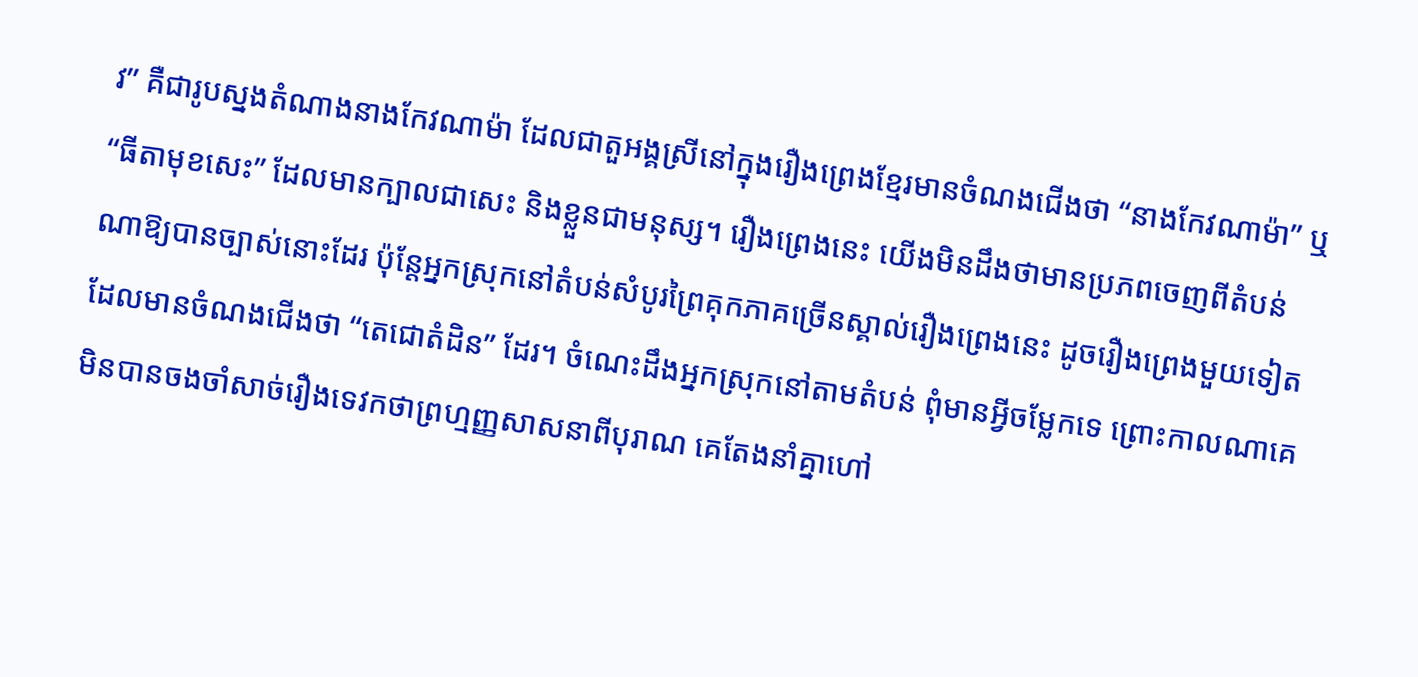វ” គឺជារូបស្នងតំណាងនាងកែវណាម៉ា ដែលជាតួអង្គស្រីនៅក្នុងរឿងព្រេងខ្មែរមានចំណងជើងថា “នាងកែវណាម៉ា” ឬ “ធីតាមុខសេះ” ដែលមានក្បាលជាសេះ និងខ្លួនជាមនុស្ស។ រឿងព្រេងនេះ យើងមិនដឹងថាមានប្រភពចេញពីតំបន់ណាឱ្យបានច្បាស់នោះដែរ ប៉ុន្តែអ្នកស្រុកនៅតំបន់សំបូរព្រៃគុកភាគច្រើនស្គាល់រឿងព្រេងនេះ ដូចរឿងព្រេងមួយទៀតដែលមានចំណងជើងថា “តេជោតំដិន” ដែរ។ ចំណេះដឹងអ្នកស្រុកនៅតាមតំបន់ ពុំមានអ្វីចម្លែកទេ ព្រោះកាលណាគេមិនបានចងចាំសាច់រឿងទេវកថាព្រហ្មញ្ញសាសនាពីបុរាណ គេតែងនាំគ្នាហៅ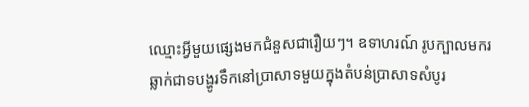ឈ្មោះអ្វីមួយផ្សេងមកជំនួសជារឿយៗ។ ឧទាហរណ៍ រូបក្បាលមករឆ្លាក់ជាទបង្ហូរទឹកនៅប្រាសាទមួយក្នុងតំបន់ប្រាសាទសំបូរ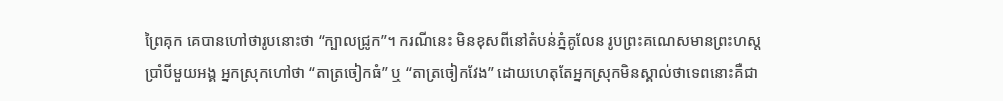ព្រៃគុក គេបានហៅថារូបនោះថា “ក្បាលជ្រូក”។ ករណីនេះ មិនខុសពីនៅតំបន់ភ្នំគូលែន រូបព្រះគណេសមានព្រះហស្តប្រាំបីមួយអង្គ អ្នកស្រុកហៅថា “តាត្រចៀកធំ” ឬ “តាត្រចៀកវែង” ដោយហេតុតែអ្នកស្រុកមិនស្គាល់ថាទេពនោះគឺជា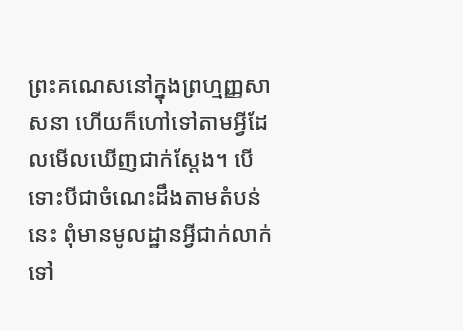ព្រះគណេសនៅក្នុងព្រហ្មញ្ញសាសនា ហើយក៏ហៅទៅតាមអ្វីដែលមើលឃើញជាក់ស្តែង។ បើទោះបីជាចំណេះដឹងតាមតំបន់នេះ ពុំមានមូលដ្ឋានអ្វីជាក់លាក់ទៅ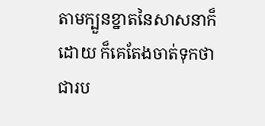តាមក្បួនខ្នាតនៃសាសនាក៏ដោយ ក៏គេតែងចាត់ទុកថា ជារប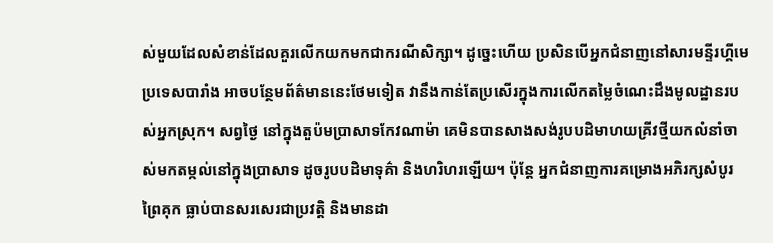ស់មួយដែលសំខាន់ដែលគួរលើកយកមកជាករណីសិក្សា។ ដូច្នេះហើយ ប្រសិនបើអ្នកជំនាញនៅសារមន្ទីរហ្គីមេ ប្រទេសបារាំង អាចបន្ថែមព័ត៌មាននេះថែមទៀត វានឹងកាន់តែប្រសើរក្នុងការលើកតម្លៃចំណេះដឹងមូលដ្ឋានរបស់អ្នកស្រុក។ សព្វថ្ងៃ នៅក្នុងតួប៉មប្រាសាទកែវណាម៉ា គេមិនបានសាងសង់រូបបដិមាហយគ្រីវថ្មីយកលំនាំចាស់មកតម្កល់នៅក្នុងប្រាសាទ ដូចរូបបដិមាទុគ៌ា និងហរិហរឡើយ។ ប៉ុន្តែ អ្នកជំនាញការគម្រោងអភិរក្សសំបូរព្រៃគុក ធ្លាប់បានសរសេរជាប្រវត្តិ និងមានដា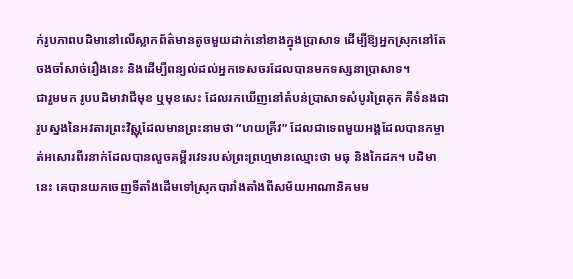ក់រូបភាពបដិមានៅលើស្លាកព័ត៌មានតូចមួយដាក់នៅខាងក្នុងប្រាសាទ ដើម្បីឱ្យអ្នកស្រុកនៅតែចងចាំសាច់រឿងនេះ និងដើម្បីពន្យល់ដល់អ្នកទេសចរដែលបានមកទស្សនាប្រាសាទ។
ជារួមមក រូបបដិមាវាជីមុខ ឬមុខសេះ ដែលរកឃើញនៅតំបន់ប្រាសាទសំបូរព្រៃគុក គឺទំនងជារូបស្នងនៃអវតារព្រះវិស្ណុដែលមានព្រះនាមថា “ហយគ្រីវ” ដែលជាទេពមួយអង្គដែលបានកម្ចាត់អសោរពីរនាក់ដែលបានលួចគម្ពីរវេទរបស់ព្រះព្រហ្មមានឈ្មោះថា មធុ និងកៃដភ។ បដិមានេះ គេបានយកចេញទីតាំងដើមទៅស្រុកបារាំងតាំងពីសម័យអាណានិគមម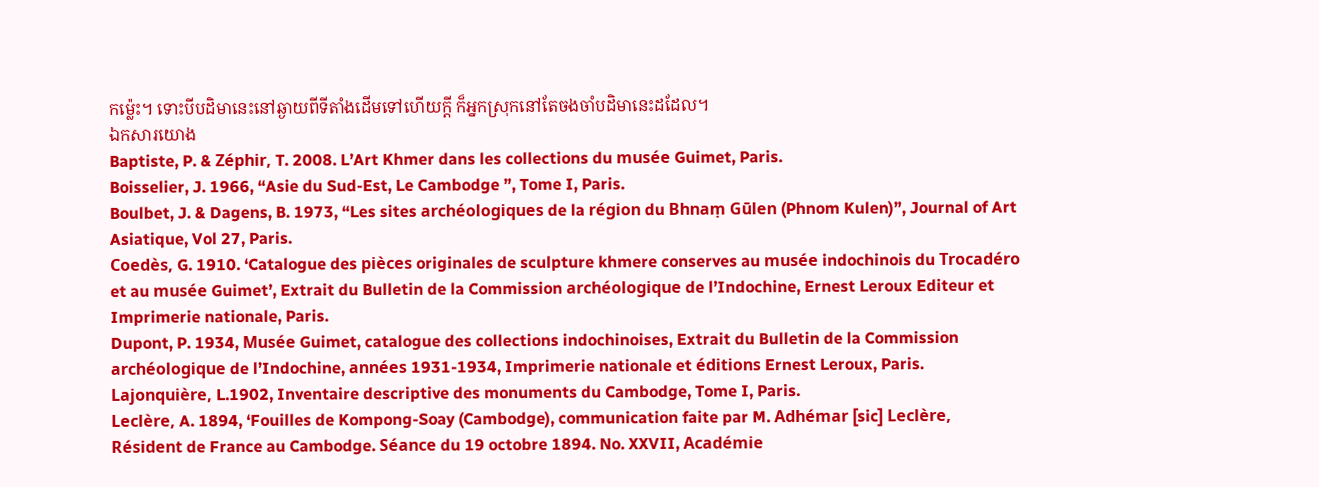កម្ល៉េះ។ ទោះបីបដិមានេះនៅឆ្ងាយពីទីតាំងដើមទៅហើយក្តី ក៏អ្នកស្រុកនៅតែចងចាំបដិមានេះដដែល។
ឯកសារយោង
Baptiste, P. & Zéphir, T. 2008. L’Art Khmer dans les collections du musée Guimet, Paris.
Boisselier, J. 1966, “Asie du Sud-Est, Le Cambodge ”, Tome I, Paris.
Boulbet, J. & Dagens, B. 1973, “Les sites archéologiques de la région du Bhnaṃ Gūlen (Phnom Kulen)”, Journal of Art Asiatique, Vol 27, Paris.
Coedès, G. 1910. ‘Catalogue des pièces originales de sculpture khmere conserves au musée indochinois du Trocadéro et au musée Guimet’, Extrait du Bulletin de la Commission archéologique de l’Indochine, Ernest Leroux Editeur et Imprimerie nationale, Paris.
Dupont, P. 1934, Musée Guimet, catalogue des collections indochinoises, Extrait du Bulletin de la Commission archéologique de l’Indochine, années 1931-1934, Imprimerie nationale et éditions Ernest Leroux, Paris.
Lajonquière, L.1902, Inventaire descriptive des monuments du Cambodge, Tome I, Paris.
Leclère, A. 1894, ‘Fouilles de Kompong-Soay (Cambodge), communication faite par M. Adhémar [sic] Leclère, Résident de France au Cambodge. Séance du 19 octobre 1894. No. XXVII, Académie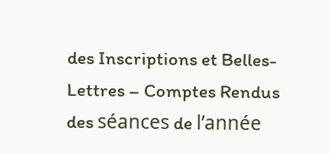des Inscriptions et Belles-Lettres – Comptes Rendus des séances de l’année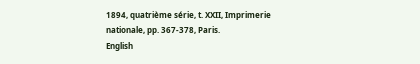1894, quatrième série, t. XXII, Imprimerie nationale, pp. 367-378, Paris.
English